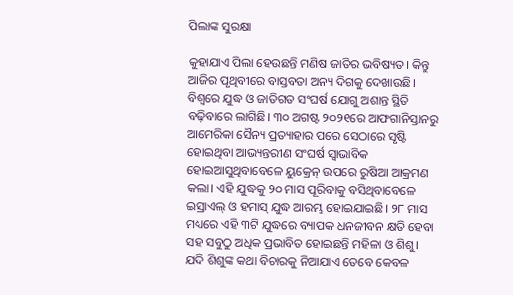ପିଲାଙ୍କ ସୁରକ୍ଷା

କୁହାଯାଏ ପିଲା ହେଉଛନ୍ତି ମଣିଷ ଜାତିର ଭବିଷ୍ୟତ। କିନ୍ତୁ ଆଜିର ପୃଥିବୀରେ ବାସ୍ତବତା ଅନ୍ୟ ଦିଗକୁ ଦେଖାଉଛି। ବିଶ୍ୱରେ ଯୁଦ୍ଧ ଓ ଜାତିଗତ ସଂଘର୍ଷ ଯୋଗୁ ଅଶାନ୍ତ ସ୍ଥିତି ବଢ଼ିବାରେ ଲାଗିଛି। ୩୦ ଅଗଷ୍ଟ ୨୦୨୧ରେ ଆଫଗାନିସ୍ତାନରୁ ଆମେରିକା ସୈନ୍ୟ ପ୍ରତ୍ୟାହାର ପରେ ସେଠାରେ ସୃଷ୍ଟି ହୋଇଥିବା ଆଭ୍ୟନ୍ତରୀଣ ସଂଘର୍ଷ ସ୍ବାଭାବିକ ହୋଇଆସୁଥିବାବେଳେ ୟୁକ୍ରେନ୍‌ ଉପରେ ରୁଷିଆ ଆକ୍ରମଣ କଲା। ଏହି ଯୁଦ୍ଧକୁ ୨୦ ମାସ ପୂରିବାକୁ ବସିଥିବାବେଳେ ଇସ୍ରାଏଲ୍‌ ଓ ହମାସ୍‌ ଯୁଦ୍ଧ ଆରମ୍ଭ ହୋଇଯାଇଛି। ୨୮ ମାସ ମଧ୍ୟରେ ଏହି ୩ଟି ଯୁଦ୍ଧରେ ବ୍ୟାପକ ଧନଜୀବନ କ୍ଷତି ହେବା ସହ ସବୁଠୁ ଅଧିକ ପ୍ରଭାବିତ ହୋଇଛନ୍ତି ମହିଳା ଓ ଶିଶୁ। ଯଦି ଶିଶୁଙ୍କ କଥା ବିଚାରକୁ ନିଆଯାଏ ତେବେ କେବଳ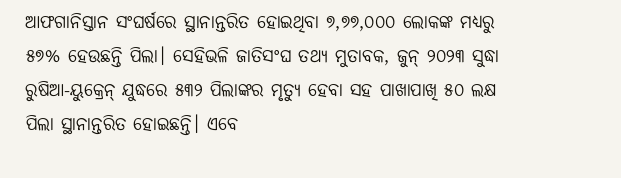ଆଫଗାନିସ୍ତାନ ସଂଘର୍ଷରେ ସ୍ଥାନାନ୍ତରିତ ହୋଇଥିବା ୭,୭୭,୦୦୦ ଲୋକଙ୍କ ମଧ୍ୟରୁ ୫୭% ହେଉଛନ୍ତି ପିଲା। ସେହିଭଳି ଜାତିସଂଘ ତଥ୍ୟ ମୁତାବକ, ଜୁନ୍‌ ୨୦୨୩ ସୁଦ୍ଧା ରୁଷିଆ-ୟୁକ୍ରେନ୍‌ ଯୁଦ୍ଧରେ ୫୩୨ ପିଲାଙ୍କର ମୃତ୍ୟୁ ହେବା ସହ ପାଖାପାଖି ୫୦ ଲକ୍ଷ ପିଲା ସ୍ଥାନାନ୍ତରିତ ହୋଇଛନ୍ତି। ଏବେ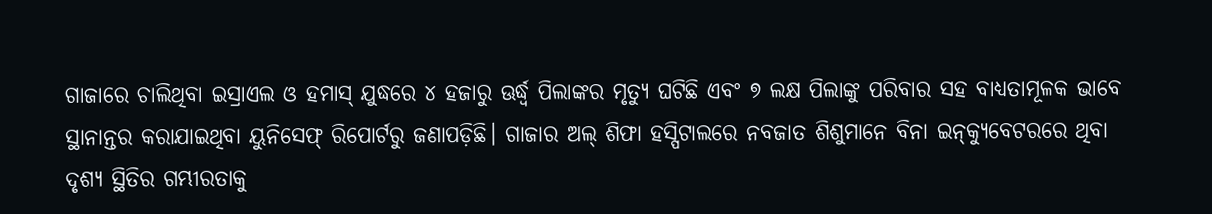ଗାଜାରେ ଚାଲିଥିବା ଇସ୍ରାଏଲ ଓ ହମାସ୍‌ ଯୁଦ୍ଧରେ ୪ ହଜାରୁ ଊର୍ଦ୍ଧ୍ୱ ପିଲାଙ୍କର ମୃତ୍ୟୁ ଘଟିଛି ଏବଂ ୭ ଲକ୍ଷ ପିଲାଙ୍କୁ ପରିବାର ସହ ବାଧ୍ୟତାମୂଳକ ଭାବେ ସ୍ଥାନାନ୍ତର କରାଯାଇଥିବା ୟୁନିସେଫ୍‌ ରିପୋର୍ଟରୁ ଜଣାପଡ଼ିଛି। ଗାଜାର ଅଲ୍‌ ଶିଫା ହସ୍ପିଟାଲରେ ନବଜାତ ଶିଶୁମାନେ ବିନା ଇନ୍‌କ୍ୟୁବେଟରରେ ଥିବା ଦୃଶ୍ୟ ସ୍ଥିତିର ଗମ୍ଭୀରତାକୁ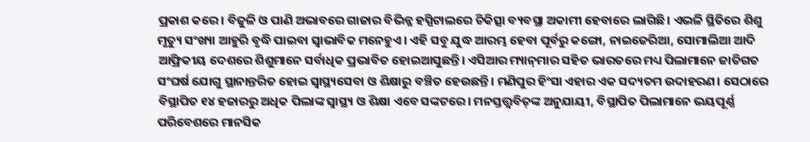ପ୍ରକାଶ କରେ। ବିଜୁଳି ଓ ପାଣି ଅଭାବରେ ଗାଜାର ବିଭିନ୍ନ ହସ୍ପିଟାଲରେ ଚିକିତ୍ସା ବ୍ୟବସ୍ଥା ଅକାମୀ ହେବାରେ ଲାଗିଛି। ଏଭଳି ସ୍ଥିତିରେ ଶିଶୁ ମୃତ୍ୟୁ ସଂଖ୍ୟା ଆହୁରି ବୃଦ୍ଧି ପାଇବା ସ୍ବାଭାବିକ ମନେହୁଏ। ଏହି ସବୁ ଯୁଦ୍ଧ ଆରମ୍ଭ ହେବା ପୂର୍ବରୁ କଙ୍ଗୋ, ନାଇଜେରିଆ, ସୋମାଲିଆ ଆଦି ଆଫ୍ରିକୀୟ ଦେଶରେ ଶିଶୁମାନେ ସର୍ବାଧିକ ପ୍ରଭାବିତ ହୋଇଆସୁଛନ୍ତି। ଏସିଆର ମ୍ୟାନ୍‌ମାର ସହିତ ଭାରତରେ ମଧ୍ୟ ପିଲାମାନେ ଜାତିଗତ ସଂଘର୍ଷ ଯୋଗୁ ସ୍ଥାନାନ୍ତରିତ ହୋଇ ସ୍ବାସ୍ଥ୍ୟସେବା ଓ ଶିକ୍ଷାରୁ ବଞ୍ଚିତ ହେଉଛନ୍ତି। ମଣିପୁର ହିଂସା ଏହାର ଏକ ସଦ୍ୟତମ ଉଦାହରଣ। ସେଠାରେ ବିସ୍ଥାପିତ ୧୪ ହଜାରରୁ ଅଧିକ ପିଲାଙ୍କ ସ୍ବାସ୍ଥ୍ୟ ଓ ଶିକ୍ଷା ଏବେ ସଙ୍କଟରେ। ମନସ୍ତତ୍ତ୍ୱବିତ୍‌ଙ୍କ ଅନୁଯାୟୀ, ବିସ୍ଥାପିତ ପିଲାମାନେ ଭୟପୂର୍ଣ୍ଣ ପରିବେଶରେ ମାନସିକ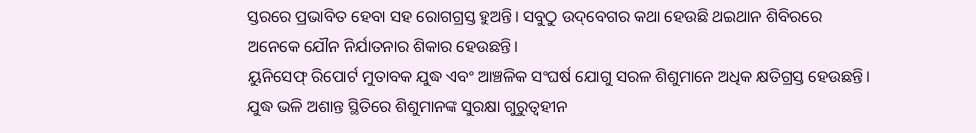ସ୍ତରରେ ପ୍ରଭାବିତ ହେବା ସହ ରୋଗଗ୍ରସ୍ତ ହୁଅନ୍ତି। ସବୁଠୁ ଉଦ୍‌ବେଗର କଥା ହେଉଛି ଥଇଥାନ ଶିବିରରେ ଅନେକେ ଯୌନ ନିର୍ଯାତନାର ଶିକାର ହେଉଛନ୍ତି।
ୟୁନିସେଫ୍‌ ରିପୋର୍ଟ ମୁତାବକ ଯୁଦ୍ଧ ଏବଂ ଆଞ୍ଚଳିକ ସଂଘର୍ଷ ଯୋଗୁ ସରଳ ଶିଶୁମାନେ ଅଧିକ କ୍ଷତିଗ୍ରସ୍ତ ହେଉଛନ୍ତି। ଯୁଦ୍ଧ ଭଳି ଅଶାନ୍ତ ସ୍ଥିତିରେ ଶିଶୁମାନଙ୍କ ସୁରକ୍ଷା ଗୁରୁତ୍ୱହୀନ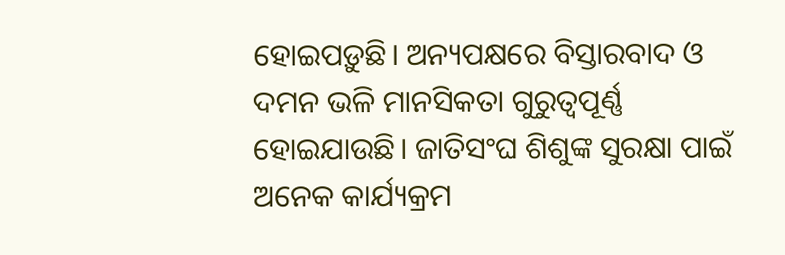ହୋଇପଡ଼ୁଛି। ଅନ୍ୟପକ୍ଷରେ ବିସ୍ତାରବାଦ ଓ ଦମନ ଭଳି ମାନସିକତା ଗୁରୁତ୍ୱପୂର୍ଣ୍ଣ ହୋଇଯାଉଛି। ଜାତିସଂଘ ଶିଶୁଙ୍କ ସୁରକ୍ଷା ପାଇଁ ଅନେକ କାର୍ଯ୍ୟକ୍ରମ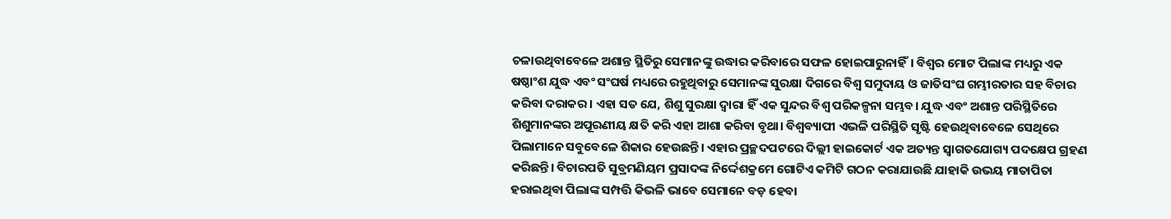ଚଳାଉଥିବାବେଳେ ଅଶାନ୍ତ ସ୍ଥିତିରୁ ସେମାନଙ୍କୁ ଉଦ୍ଧାର କରିବାରେ ସଫଳ ହୋଇପାରୁନାହିଁ। ବିଶ୍ୱର ମୋଟ ପିଲାଙ୍କ ମଧ୍ୟରୁ ଏକ ଷଷ୍ଠାଂଶ ଯୁଦ୍ଧ ଏବଂ ସଂଘର୍ଷ ମଧ୍ୟରେ ରହୁଥିବାରୁ ସେମାନଙ୍କ ସୁରକ୍ଷା ଦିଗରେ ବିଶ୍ୱ ସମୁଦାୟ ଓ ଜାତିସଂଘ ଗମ୍ଭୀରତାର ସହ ବିଚାର କରିବା ଦରାକର। ଏହା ସତ ଯେ, ଶିଶୁ ସୁରକ୍ଷା ଦ୍ୱାରା ହିଁ ଏକ ସୁନ୍ଦର ବିଶ୍ୱ ପରିକଳ୍ପନା ସମ୍ଭବ। ଯୁଦ୍ଧ ଏବଂ ଅଶାନ୍ତ ପରିସ୍ଥିତିରେ ଶିଶୁମାନଙ୍କର ଅପୂରଣୀୟ କ୍ଷତି କରି ଏହା ଆଶା କରିବା ବୃଥା। ବିଶ୍ୱବ୍ୟାପୀ ଏଭଳି ପରିସ୍ଥିତି ସୃଷ୍ଟି ହେଉଥିବାବେଳେ ସେଥିରେ ପିଲାମାନେ ସବୁବେଳେ ଶିକାର ହେଉଛନ୍ତି। ଏହାର ପ୍ରଚ୍ଛଦପଟରେ ଦିଲ୍ଲୀ ହାଇକୋର୍ଟ ଏକ ଅତ୍ୟନ୍ତ ସ୍ବାଗତଯୋଗ୍ୟ ପଦକ୍ଷେପ ଗ୍ରହଣ କରିଛନ୍ତି। ବିଚାରପତି ସୁବ୍ରମଣିୟମ ପ୍ରସାଦଙ୍କ ନିର୍ଦ୍ଦେଶକ୍ରମେ ଗୋଟିଏ କମିଟି ଗଠନ କରାଯାଉଛି ଯାହାକି ଉଭୟ ମାତାପିତା ହରାଇଥିବା ପିଲାଙ୍କ ସମ୍ପତ୍ତି କିଭଳି ଭାବେ ସେମାନେ ବଡ଼ ହେବା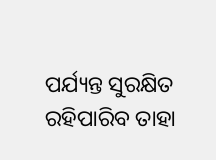ପର୍ଯ୍ୟନ୍ତ ସୁରକ୍ଷିତ ରହିପାରିବ ତାହା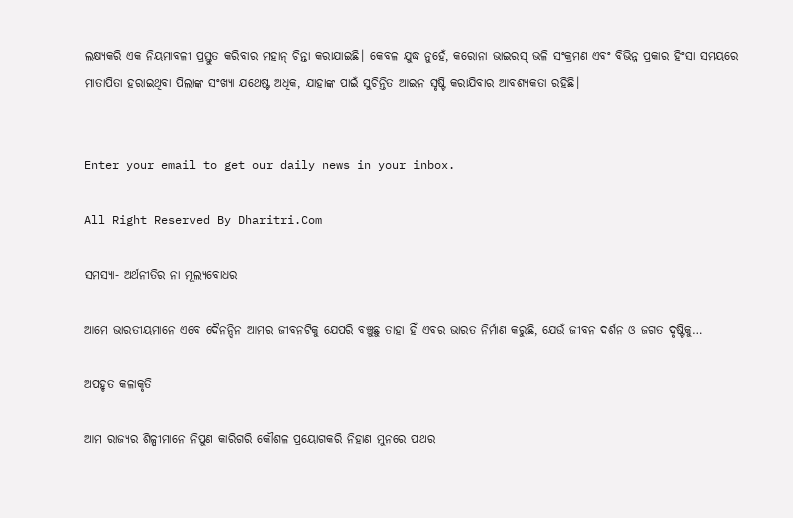ଲକ୍ଷ୍ୟକରି ଏକ ନିୟମାବଳୀ ପ୍ରସ୍ତୁତ କରିବାର ମହାନ୍‌ ଚିନ୍ତା କରାଯାଇଛି। କେବଳ ଯୁଦ୍ଧ ନୁହେଁ, କରୋନା ଭାଇରସ୍‌ ଭଳି ସଂକ୍ରମଣ ଏବଂ ବିଭିନ୍ନ ପ୍ରକାର ହିଂସା ସମୟରେ ମାତାପିତା ହରାଇଥିବା ପିଲାଙ୍କ ସଂଖ୍ୟା ଯଥେଷ୍ଟ ଅଧିକ, ଯାହାଙ୍କ ପାଇଁ ସୁଚିନ୍ତିତ ଆଇନ ସୃଷ୍ଟି କରାଯିବାର ଆବଶ୍ୟକତା ରହିଛି।


Enter your email to get our daily news in your inbox.

All Right Reserved By Dharitri.Com

ସମସ୍ୟା- ଅର୍ଥନୀତିର ନା ମୂଲ୍ୟବୋଧର

ଆମେ ଭାରତୀୟମାନେ ଏବେ ଦୈନନ୍ଦିନ ଆମର ଜୀବନଟିକୁ ଯେପରି ବଞ୍ଚୁଛୁ ତାହା ହିଁ ଏବର ଭାରତ ନିର୍ମାଣ କରୁଛି, ଯେଉଁ ଜୀବନ ଦର୍ଶନ ଓ ଜଗତ ଦୃଷ୍ଟିକୁ…

ଅପହୃତ କଳାକୃତି

ଆମ ରାଜ୍ୟର ଶିଳ୍ପୀମାନେ ନିପୁଣ କାରିଗରି କୌଶଳ ପ୍ରୟୋଗକରି ନିହାଣ ମୁନରେ ପଥର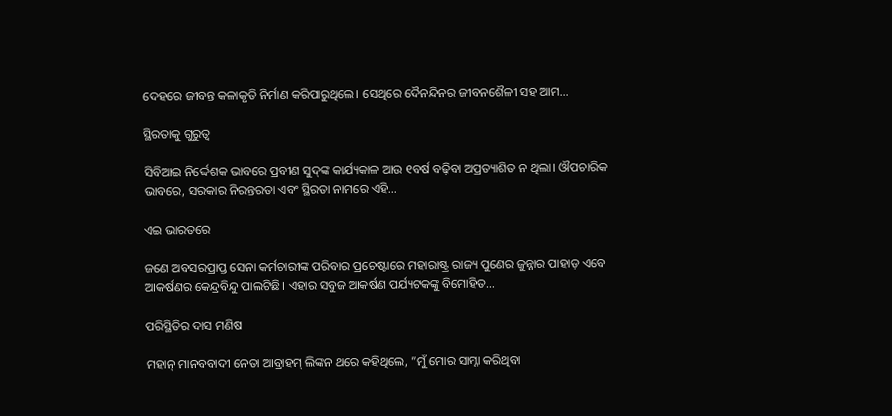ଦେହରେ ଜୀବନ୍ତ କଳାକୃତି ନିର୍ମାଣ କରିପାରୁଥିଲେ। ସେଥିରେ ଦୈନନ୍ଦିନର ଜୀବନଶୈଳୀ ସହ ଆମ…

ସ୍ଥିରତାକୁ ଗୁରୁତ୍ୱ

ସିବିଆଇ ନିର୍ଦ୍ଦେଶକ ଭାବରେ ପ୍ରବୀଣ ସୁଦ୍‌ଙ୍କ କାର୍ଯ୍ୟକାଳ ଆଉ ୧ବର୍ଷ ବଢ଼ିବା ଅପ୍ରତ୍ୟାଶିତ ନ ଥିଲା। ଔପଚାରିକ ଭାବରେ, ସରକାର ନିରନ୍ତରତା ଏବଂ ସ୍ଥିରତା ନାମରେ ଏହି…

ଏଇ ଭାରତରେ

ଜଣେ ଅବସରପ୍ରାପ୍ତ ସେନା କର୍ମଚାରୀଙ୍କ ପରିବାର ପ୍ରଚେଷ୍ଟାରେ ମହାରାଷ୍ଟ୍ର ରାଜ୍ୟ ପୁଣେର ଜୁନ୍ନାର ପାହାଡ଼ ଏବେ ଆକର୍ଷଣର କେନ୍ଦ୍ରବିନ୍ଦୁ ପାଲଟିଛି। ଏହାର ସବୁଜ ଆକର୍ଷଣ ପର୍ଯ୍ୟଟକଙ୍କୁ ବିମୋହିତ…

ପରିସ୍ଥିତିର ଦାସ ମଣିଷ

ମହାନ୍‌ ମାନବବାଦୀ ନେତା ଆବ୍ରାହମ୍‌ ଲିଙ୍କନ ଥରେ କହିଥିଲେ, ”ମୁଁ ମୋର ସାମ୍ନା କରିଥିବା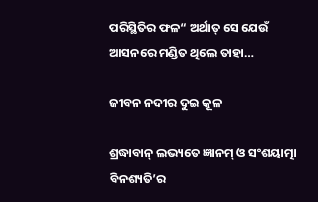ପରିସ୍ଥିତିର ଫଳ“ ଅର୍ଥାତ୍‌ ସେ ଯେଉଁ ଆସନରେ ମଣ୍ଡିତ ଥିଲେ ତାହା…

ଜୀବନ ନଦୀର ଦୁଇ କୂଳ

ଶ୍ରଦ୍ଧାବାନ୍‌ ଲଭ୍ୟତେ ଜ୍ଞାନମ୍‌ ଓ ସଂଶୟାତ୍ମା ବିନଶ୍ୟତି’ର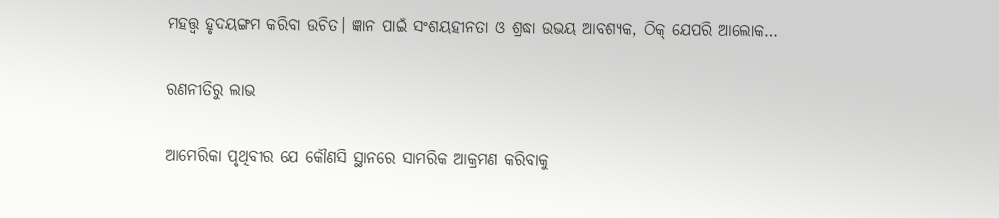ମହତ୍ତ୍ୱ ହୃଦୟଙ୍ଗମ କରିବା ଉଚିତ। ଜ୍ଞାନ ପାଇଁ ସଂଶୟହୀନତା ଓ ଶ୍ରଦ୍ଧା ଉଭୟ ଆବଶ୍ୟକ, ଠିକ୍‌ ଯେପରି ଆଲୋକ…

ରଣନୀତିରୁ ଲାଭ

ଆମେରିକା ପୃଥିବୀର ଯେ କୌଣସି ସ୍ଥାନରେ ସାମରିକ ଆକ୍ରମଣ କରିବାକୁ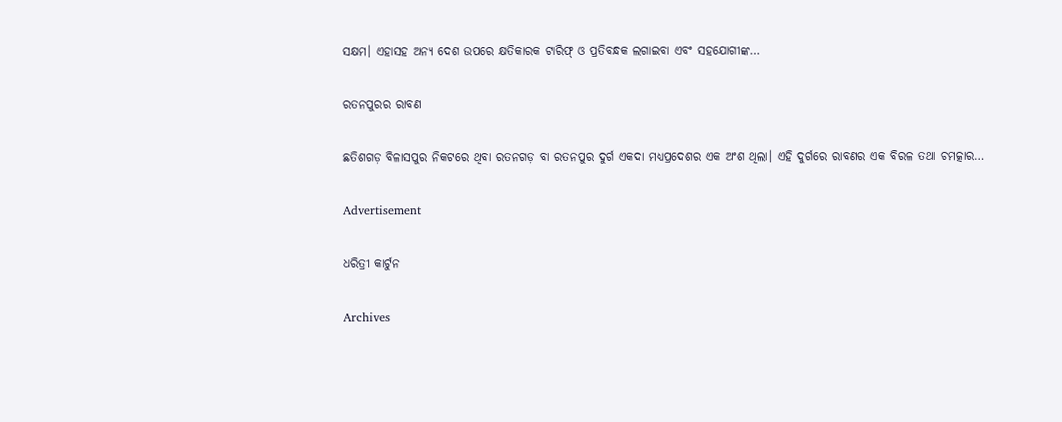ସକ୍ଷମ। ଏହାସହ ଅନ୍ୟ ଦେଶ ଉପରେ କ୍ଷତିକାରକ ଟାରିଫ୍‌ ଓ ପ୍ରତିବନ୍ଧକ ଲଗାଇବା ଏବଂ ସହଯୋଗୀଙ୍କ…

ରତନପୁରର ରାବଣ

ଛତିଶଗଡ଼ ବିଳାସପୁର ନିକଟରେ ଥିବା ରତନଗଡ଼ ବା ରତନପୁର ଦୁର୍ଗ ଏକଦା ମଧ୍ୟପ୍ରଦେଶର ଏକ ଅଂଶ ଥିଲା। ଏହି ଦୁର୍ଗରେ ରାବଣର ଏକ ବିରଳ ତଥା ଚମତ୍କାର…

Advertisement

ଧରିତ୍ରୀ କାର୍ଟୁନ

Archives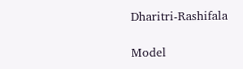Dharitri-Rashifala

Model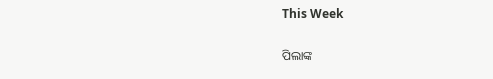This Week

ପିଲାଙ୍କ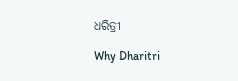ଧରିତ୍ରୀ

Why Dharitri